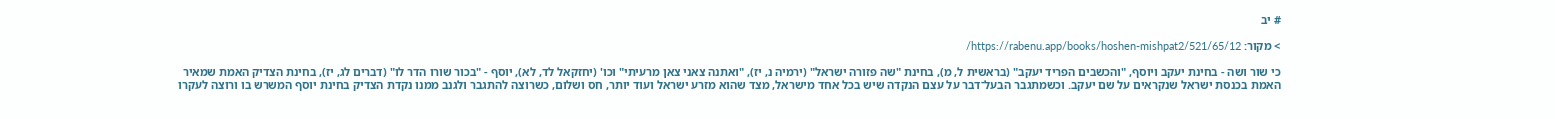# יב

> מקור: https://rabenu.app/books/hoshen-mishpat2/521/65/12/

כי שור ושה - בחינת יעקב ויוסף, "והכשבים הפריד יעקב" (בראשית ל, מ), בחינת "שה פזורה ישראל" (ירמיה נ, יז), "ואתנה צאני צאן מרעיתי" וכו' (יחזקאל לד, לא), יוסף - "בכור שורו הדר לו" (דברים לג, יז), בחינת הצדיק האמת שמאיר האמת בכנסת ישראל שנקראים על שם יעקב. וכשמתגבר הבעל־דבר על עצם הנקדה שיש בכל אחד מישראל, מצד שהוא מזרע ישראל ועוד יותר, חס ושלום, כשרוצה להתגבר ולגנב ממנו נקדת הצדיק בחינת יוסף המשרש בו ורוצה לעקרו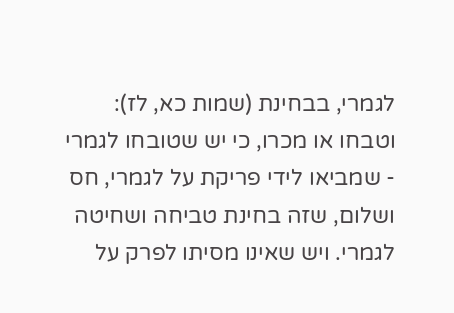לגמרי, בבחינת (שמות כא, לז): וטבחו או מכרו, כי יש שטובחו לגמרי - שמביאו לידי פריקת על לגמרי, חס ושלום, שזה בחינת טביחה ושחיטה לגמרי. ויש שאינו מסיתו לפרק על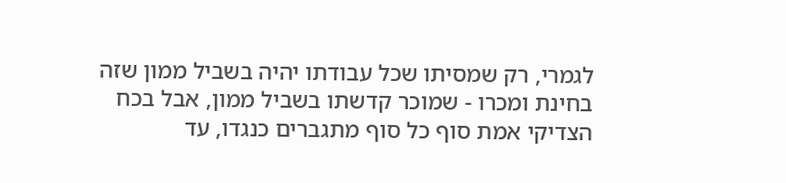לגמרי, רק שמסיתו שכל עבודתו יהיה בשביל ממון שזה בחינת ומכרו - שמוכר קדשתו בשביל ממון, אבל בכח הצדיקי אמת סוף כל סוף מתגברים כנגדו, עד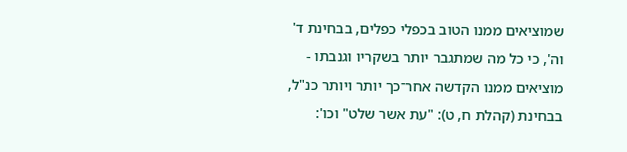שמוציאים ממנו הטוב בכפלי כפלים, בבחינת ד' וה', כי כל מה שמתגבר יותר בשקריו וגנבתו - מוציאים ממנו הקדשה אחר־כך יותר ויותר כנ"ל, בבחינת (קהלת ח, ט): "עת אשר שלט" וכו':